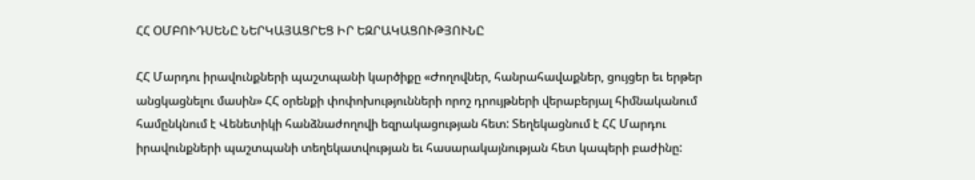ՀՀ ՕՄԲՈՒԴՍԵՆԸ ՆԵՐԿԱՅԱՑՐԵՑ ԻՐ ԵԶՐԱԿԱՑՈՒԹՅՈՒՆԸ

ՀՀ Մարդու իրավունքների պաշտպանի կարծիքը «Ժողովներ, հանրահավաքներ, ցույցեր եւ երթեր անցկացնելու մասին» ՀՀ օրենքի փոփոխությունների որոշ դրույթների վերաբերյալ հիմնականում համընկնում է Վենետիկի հանձնաժողովի եզրակացության հետ: Տեղեկացնում է ՀՀ Մարդու իրավունքների պաշտպանի տեղեկատվության եւ հասարակայնության հետ կապերի բաժինը: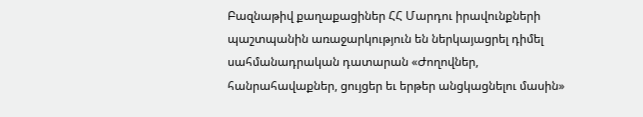Բազնաթիվ քաղաքացիներ ՀՀ Մարդու իրավունքների պաշտպանին առաջարկություն են ներկայացրել դիմել սահմանադրական դատարան «Ժողովներ, հանրահավաքներ, ցույցեր եւ երթեր անցկացնելու մասին»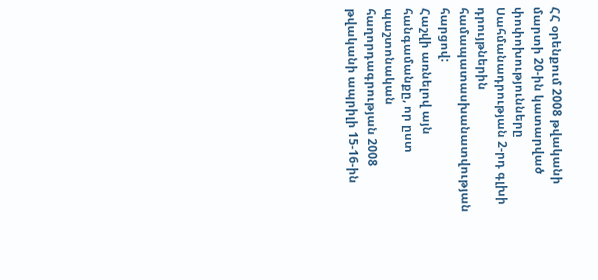ՀՀ օրենքում 2008 թվականի մարտի 20-ին կատարված փոփոխությունները Սահմանադրության 2-րդ գլխի դրույթներին համապատասխանատվության հարցով:
Հաշվի առնելով այն հանգամանքը, որ ըստ պաշտոնական հաղորդագրության 2008 թվականի ապրիլի 15-16-ին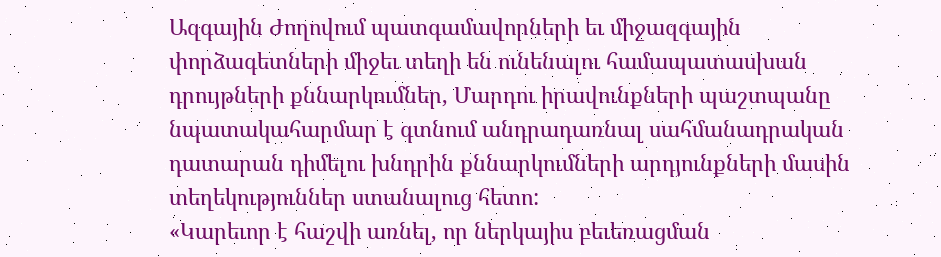Ազգային Ժողովում պատգամավորների եւ միջազգային փորձագետների միջեւ տեղի են ունենալու համապատասխան դրույթների քննարկումներ, Մարդու իրավունքների պաշտպանը նպատակահարմար է գտնում անդրադառնալ սահմանադրական դատարան դիմելու խնդրին քննարկումների արդյունքների մասին տեղեկություններ ստանալուց հետո:
«Կարեւոր է հաշվի առնել, որ ներկայիս բեւեռացման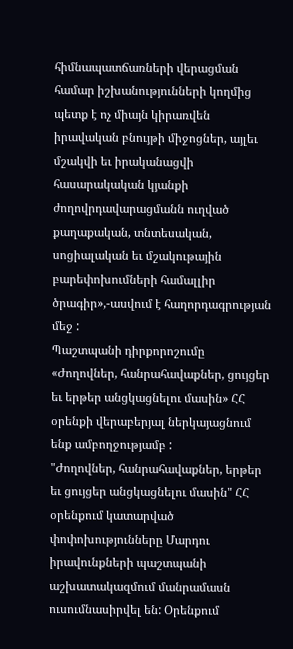հիմնապատճառների վերացման համար իշխանությունների կողմից պետք է ոչ միայն կիրառվեն իրավական բնույթի միջոցներ, այլեւ մշակվի եւ իրականացվի հասարակական կյանքի ժողովրդավարացմանն ուղված քաղաքական, տնտեսական, սոցիալական եւ մշակութային բարեփոխումների համալլիր ծրագիր»,-ասվում է հաղորդագրության մեջ :
Պաշտպանի դիրքորոշումը «Ժողովներ, հանրահավաքներ, ցույցեր եւ երթեր անցկացնելու մասին» ՀՀ օրենքի վերաբերյալ ներկայացնում ենք ամբողջությամբ :
"Ժողովներ, հանրահավաքներ, երթեր եւ ցույցեր անցկացնելու մասին" ՀՀ օրենքում կատարված փոփոխությունները Մարդու իրավունքների պաշտպանի աշխատակազմում մանրամասն ուսումնասիրվել են: Օրենքում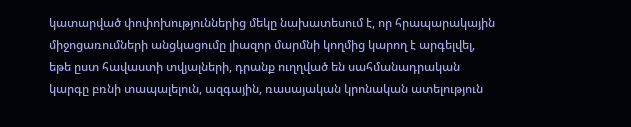կատարված փոփոխություններից մեկը նախատեսում է, որ հրապարակային միջոցառումների անցկացումը լիազոր մարմնի կողմից կարող է արգելվել, եթե ըստ հավաստի տվյալների, դրանք ուղղված են սահմանադրական կարգը բռնի տապալելուն, ազգային, ռասայական կրոնական ատելություն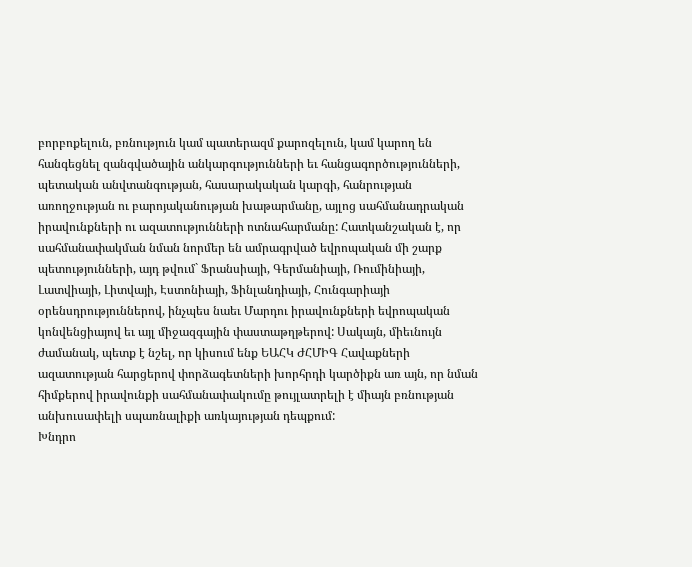բորբոքելուն, բռնություն կամ պատերազմ քարոզելուն, կամ կարող են հանգեցնել զանգվածային անկարգությունների եւ հանցագործությունների, պետական անվտանգության, հասարակական կարգի, հանրության առողջության ու բարոյականության խաթարմանը, այլոց սահմանադրական իրավունքների ու ազատությունների ոտնահարմանը: Հատկանշական է, որ սահմանափակման նման նորմեր են ամրագրված եվրոպական մի շարք պետությունների, այդ թվում` Ֆրանսիայի, Գերմանիայի, Ռումինիայի, Լատվիայի, Լիտվայի, Էստոնիայի, Ֆինլանդիայի, Հունգարիայի օրենսդրություններով, ինչպես նաեւ Մարդու իրավունքների եվրոպական կոնվենցիայով եւ այլ միջազգային փաստաթղթերով: Սակայն, միեւնույն ժամանակ, պետք է նշել, որ կիսում ենք ԵԱՀԿ ԺՀՄԻԳ Հավաքների ազատության հարցերով փորձագետների խորհրդի կարծիքն առ այն, որ նման հիմքերով իրավունքի սահմանափակումը թույլատրելի է միայն բռնության անխուսափելի սպառնալիքի առկայության դեպքում:
Խնդրո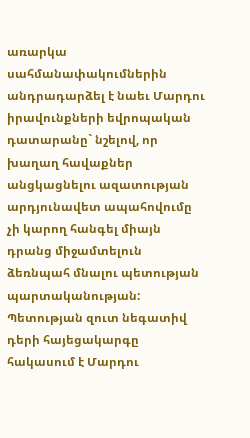առարկա սահմանափակումներին անդրադարձել է նաեւ Մարդու իրավունքների եվրոպական դատարանը` նշելով, որ խաղաղ հավաքներ անցկացնելու ազատության արդյունավետ ապահովումը չի կարող հանգել միայն դրանց միջամտելուն ձեռնպահ մնալու պետության պարտականության: Պետության զուտ նեգատիվ դերի հայեցակարգը հակասում է Մարդու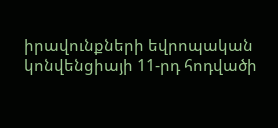իրավունքների եվրոպական կոնվենցիայի 11-րդ հոդվածի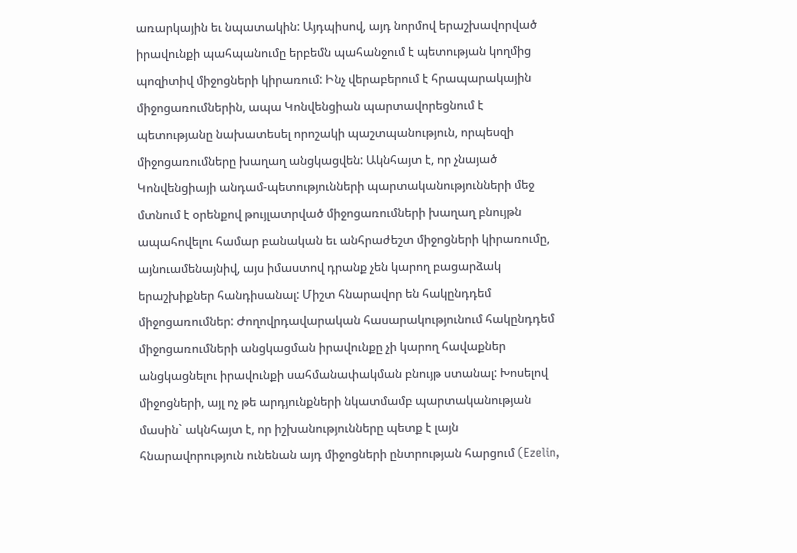առարկային եւ նպատակին: Այդպիսով, այդ նորմով երաշխավորված իրավունքի պահպանումը երբեմն պահանջում է պետության կողմից պոզիտիվ միջոցների կիրառում: Ինչ վերաբերում է հրապարակային միջոցառումներին, ապա Կոնվենցիան պարտավորեցնում է պետությանը նախատեսել որոշակի պաշտպանություն, որպեսզի միջոցառումները խաղաղ անցկացվեն: Ակնհայտ է, որ չնայած Կոնվենցիայի անդամ-պետությունների պարտականությունների մեջ մտնում է օրենքով թույլատրված միջոցառումների խաղաղ բնույթն ապահովելու համար բանական եւ անհրաժեշտ միջոցների կիրառումը, այնուամենայնիվ, այս իմաստով դրանք չեն կարող բացարձակ երաշխիքներ հանդիսանալ: Միշտ հնարավոր են հակընդդեմ միջոցառումներ: Ժողովրդավարական հասարակությունում հակընդդեմ միջոցառումների անցկացման իրավունքը չի կարող հավաքներ անցկացնելու իրավունքի սահմանափակման բնույթ ստանալ: Խոսելով միջոցների, այլ ոչ թե արդյունքների նկատմամբ պարտականության մասին` ակնհայտ է, որ իշխանությունները պետք է լայն հնարավորություն ունենան այդ միջոցների ընտրության հարցում (Ezelin,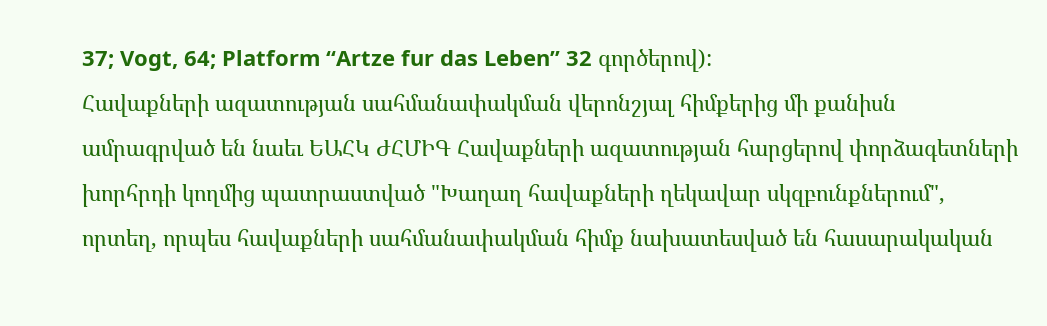37; Vogt, 64; Platform “Artze fur das Leben” 32 գործերով):
Հավաքների ազատության սահմանափակման վերոնշյալ հիմքերից մի քանիսն ամրագրված են նաեւ ԵԱՀԿ ԺՀՄԻԳ Հավաքների ազատության հարցերով փորձագետների խորհրդի կողմից պատրաստված "Խաղաղ հավաքների ղեկավար սկզբունքներում", որտեղ, որպես հավաքների սահմանափակման հիմք նախատեսված են հասարակական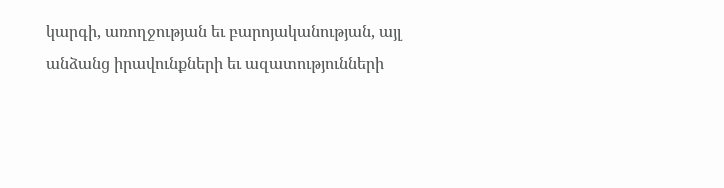կարգի, առողջության եւ բարոյականության, այլ անձանց իրավունքների եւ ազատությունների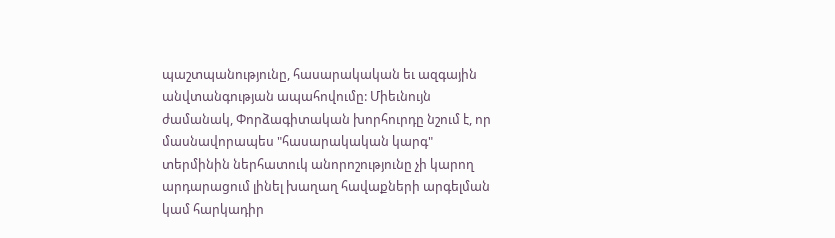պաշտպանությունը, հասարակական եւ ազգային անվտանգության ապահովումը: Միեւնույն ժամանակ, Փորձագիտական խորհուրդը նշում է, որ մասնավորապես "հասարակական կարգ" տերմինին ներհատուկ անորոշությունը չի կարող արդարացում լինել խաղաղ հավաքների արգելման կամ հարկադիր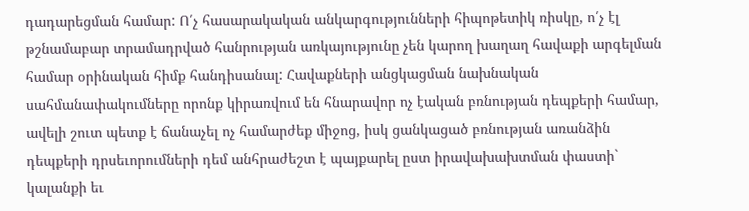դադարեցման համար: Ո՛չ հասարակական անկարգությունների հիպոթետիկ ռիսկը, ո՛չ էլ թշնամաբար տրամադրված հանրության առկայությունը չեն կարող խաղաղ հավաքի արգելման համար օրինական հիմք հանդիսանալ: Հավաքների անցկացման նախնական սահմանափակումները որոնք կիրառվում են հնարավոր ոչ էական բռնության դեպքերի համար, ավելի շուտ պետք է ճանաչել ոչ համարժեք միջոց, իսկ ցանկացած բռնության առանձին դեպքերի դրսեւորումների դեմ անհրաժեշտ է պայքարել ըստ իրավախախտման փաստի` կալանքի եւ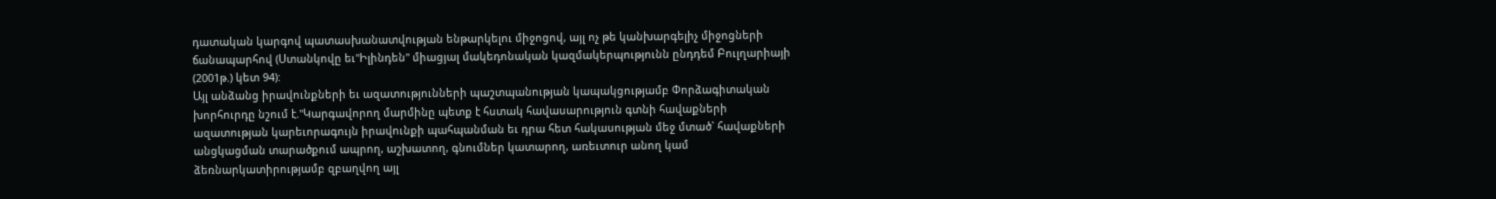դատական կարգով պատասխանատվության ենթարկելու միջոցով, այլ ոչ թե կանխարգելիչ միջոցների ճանապարհով (Ստանկովը եւ"Իլինդեն" միացյալ մակեդոնական կազմակերպությունն ընդդեմ Բուլղարիայի (2001թ.) կետ 94):
Այլ անձանց իրավունքների եւ ազատությունների պաշտպանության կապակցությամբ Փորձագիտական խորհուրդը նշում է."Կարգավորող մարմինը պետք է հստակ հավասարություն գտնի հավաքների ազատության կարեւորագույն իրավունքի պահպանման եւ դրա հետ հակասության մեջ մտած` հավաքների անցկացման տարածքում ապրող, աշխատող, գնումներ կատարող, առեւտուր անող կամ ձեռնարկատիրությամբ զբաղվող այլ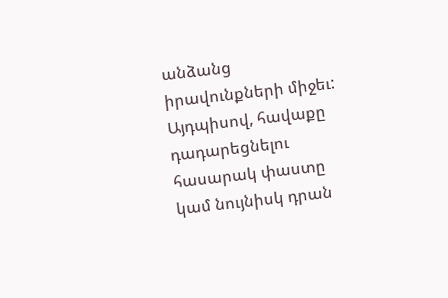անձանց իրավունքների միջեւ: Այդպիսով, հավաքը դադարեցնելու հասարակ փաստը կամ նույնիսկ դրան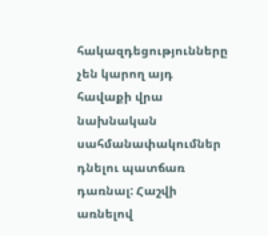հակազդեցությունները չեն կարող այդ հավաքի վրա նախնական սահմանափակումներ դնելու պատճառ դառնալ: Հաշվի առնելով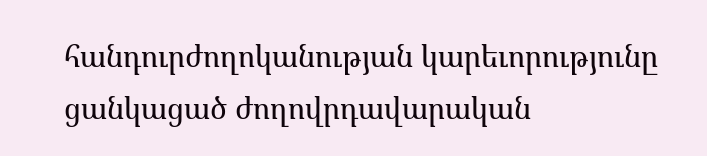հանդուրժողոկանության կարեւորությունը ցանկացած ժողովրդավարական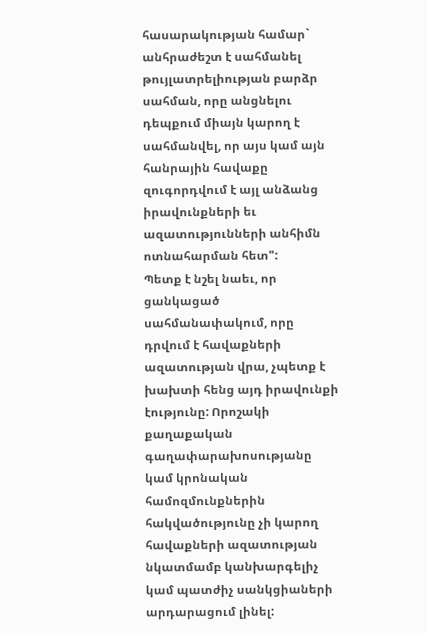հասարակության համար` անհրաժեշտ է սահմանել թույլատրելիության բարձր սահման, որը անցնելու դեպքում միայն կարող է սահմանվել, որ այս կամ այն հանրային հավաքը զուգորդվում է այլ անձանց իրավունքների եւ ազատությունների անհիմն ոտնահարման հետ":
Պետք է նշել նաեւ, որ ցանկացած սահմանափակում, որը դրվում է հավաքների ազատության վրա, չպետք է խախտի հենց այդ իրավունքի էությունը: Որոշակի քաղաքական գաղափարախոսությանը կամ կրոնական համոզմունքներին հակվածությունը չի կարող հավաքների ազատության նկատմամբ կանխարգելիչ կամ պատժիչ սանկցիաների արդարացում լինել: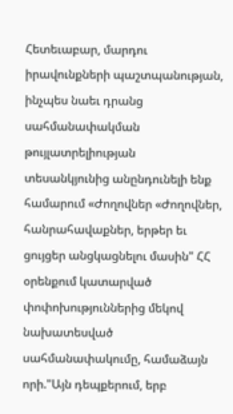Հետեւաբար, մարդու իրավունքների պաշտպանության, ինչպես նաեւ դրանց սահմանափակման թույլատրելիության տեսանկյունից անընդունելի ենք համարում «Ժողովներ «Ժողովներ, հանրահավաքներ, երթեր եւ ցույցեր անցկացնելու մասին" ՀՀ օրենքում կատարված փոփոխություններից մեկով նախատեսված սահմանափակումը, համաձայն որի."Այն դեպքերում, երբ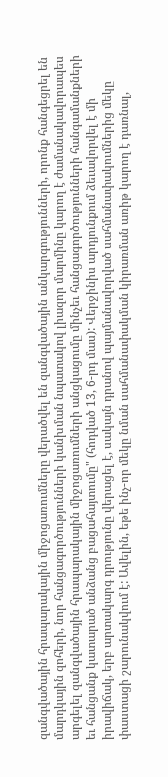զանգվածային հրապարակային միջոցառումները վերածվել են զանգվածային անկարգությունների, որոնք հանգեցրել են մարդկային զոհերի, նոր հանցագործությունների կանխման նպատակով լիազոր մարմինը կարող է ժամանակավորապես արգելել զանգվածային հրապարակային միջոցառումների անցկացումը մինչեւ հանցագործությունների հանգամանքների եւ հանցանք կատարած անձանց բացահայտումը" (հոդված 13, 6-րդ մաս): Վերջինիս արդյունքում ձեւավորվել է մի իրավիճակ, երբ արտակարգ դրությունը վերացել է, սակայն դրանով պայմանավորված սահմանափակումներից մեկը փաստացի շարունակվում է: Ավելին, եթե ինչ-որ մեկը նման սահմանափակման կիրառման առիթ կարող է դառնալ,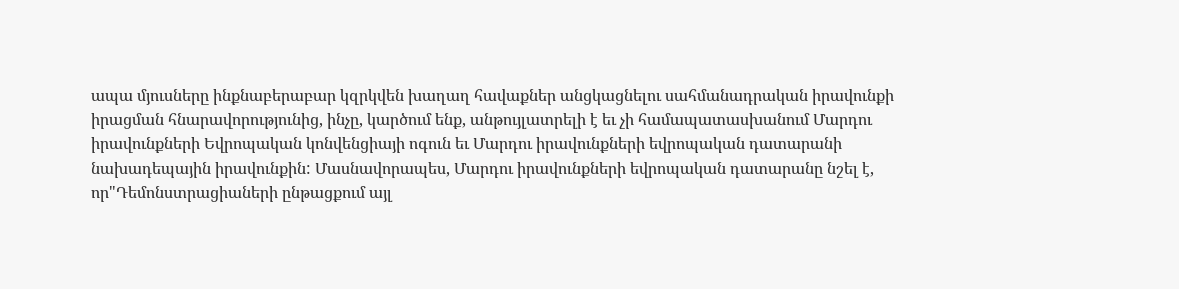ապա մյուսները ինքնաբերաբար կզրկվեն խաղաղ հավաքներ անցկացնելու սահմանադրական իրավունքի իրացման հնարավորությունից, ինչը, կարծում ենք, անթույլատրելի է եւ չի համապատասխանում Մարդու իրավունքների Եվրոպական կոնվենցիայի ոգուն եւ Մարդու իրավունքների եվրոպական դատարանի նախադեպային իրավունքին: Մասնավորապես, Մարդու իրավունքների եվրոպական դատարանը նշել է, որ"Դեմոնստրացիաների ընթացքում այլ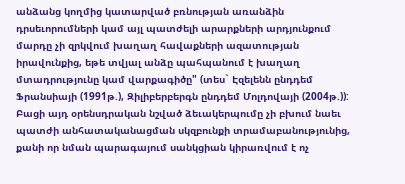անձանց կողմից կատարված բռնության առանձին դրսեւորումների կամ այլ պատժելի արարքների արդյունքում մարդը չի զրկվում խաղաղ հավաքների ազատության իրավունքից, եթե տվյալ անձը պահպանում է խաղաղ մտադրությունը կամ վարքագիծը" (տես` Էզելենն ընդդեմ Ֆրանսիայի (1991թ.), Զիլիբերբերգն ընդդեմ Մոլդովայի (2004թ.)):
Բացի այդ օրենսդրական նշված ձեւակերպումը չի բխում նաեւ պատժի անհատականացման սկզբունքի տրամաբանությունից, քանի որ նման պարագայում սանկցիան կիրառվում է ոչ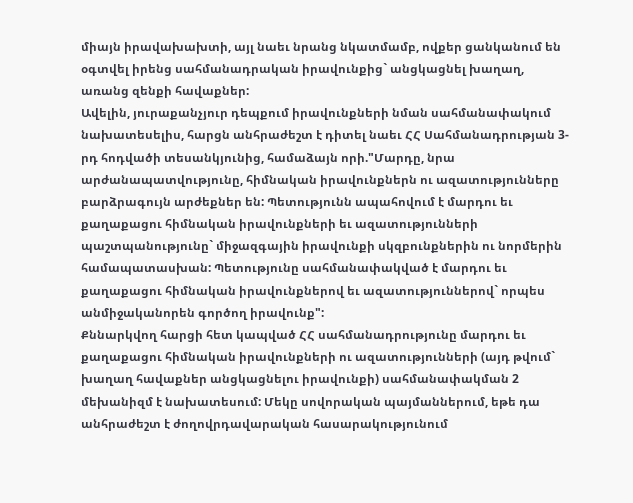միայն իրավախախտի, այլ նաեւ նրանց նկատմամբ, ովքեր ցանկանում են օգտվել իրենց սահմանադրական իրավունքից` անցկացնել խաղաղ, առանց զենքի հավաքներ:
Ավելին, յուրաքանչյուր դեպքում իրավունքների նման սահմանափակում նախատեսելիս, հարցն անհրաժեշտ է դիտել նաեւ ՀՀ Սահմանադրության 3-րդ հոդվածի տեսանկյունից, համաձայն որի."Մարդը, նրա արժանապատվությունը, հիմնական իրավունքներն ու ազատությունները բարձրագույն արժեքներ են: Պետությունն ապահովում է մարդու եւ քաղաքացու հիմնական իրավունքների եւ ազատությունների պաշտպանությունը` միջազգային իրավունքի սկզբունքներին ու նորմերին համապատասխան: Պետությունը սահմանափակված է մարդու եւ քաղաքացու հիմնական իրավունքներով եւ ազատություններով` որպես անմիջականորեն գործող իրավունք":
Քննարկվող հարցի հետ կապված ՀՀ սահմանադրությունը մարդու եւ քաղաքացու հիմնական իրավունքների ու ազատությունների (այդ թվում` խաղաղ հավաքներ անցկացնելու իրավունքի) սահմանափակման 2 մեխանիզմ է նախատեսում: Մեկը սովորական պայմաններում, եթե դա անհրաժեշտ է ժողովրդավարական հասարակությունում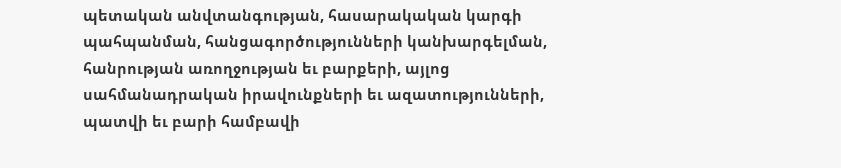պետական անվտանգության, հասարակական կարգի պահպանման, հանցագործությունների կանխարգելման, հանրության առողջության եւ բարքերի, այլոց սահմանադրական իրավունքների եւ ազատությունների, պատվի եւ բարի համբավի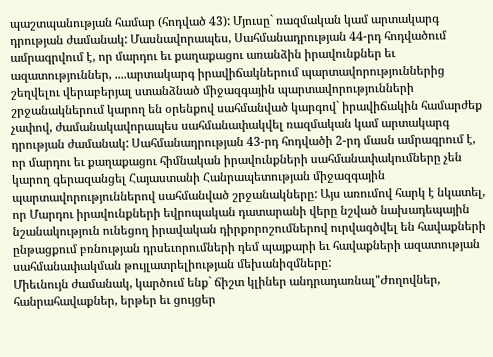պաշտպանության համար (հոդված 43): Մյուսը` ռազմական կամ արտակարգ դրության ժամանակ: Մասնավորապես, Սահմանադրության 44-րդ հոդվածում ամրագրվում է, որ մարդու եւ քաղաքացու առանձին իրավունքներ եւ ազատություններ, ....արտակարգ իրավիճակներում պարտավորություններից շեղվելու վերաբերյալ ստանձնած միջազգային պարտավորությունների շրջանակներում կարող են օրենքով սահմանված կարգով` իրավիճակին համարժեք չափով, ժամանակավորապես սահմանափակվել ռազմական կամ արտակարգ դրության ժամանակ: Սահմանադրության 43-րդ հոդվածի 2-րդ մասն ամրագրում է, որ մարդու եւ քաղաքացու հիմնական իրավունքների սահմանափակումները չեն կարող գերազանցել Հայաստանի Հանրապետության միջազգային պարտավորություններով սահմանված շրջանակները: Այս առումով հարկ է նկատել, որ Մարդու իրավունքների եվրոպական դատարանի վերը նշված նախադեպային նշանակություն ունեցող իրավական դիրքորոշումներով ուրվագծվել են հավաքների ընթացքում բռնության դրսեւորումների դեմ պայքարի եւ հավաքների ազատության սահմանափակման թույլատրելիության մեխանիզմները:
Միեւնույն ժամանակ, կարծում ենք` ճիշտ կլիներ անդրադառնալ"Ժողովներ, հանրահավաքներ, երթեր եւ ցույցեր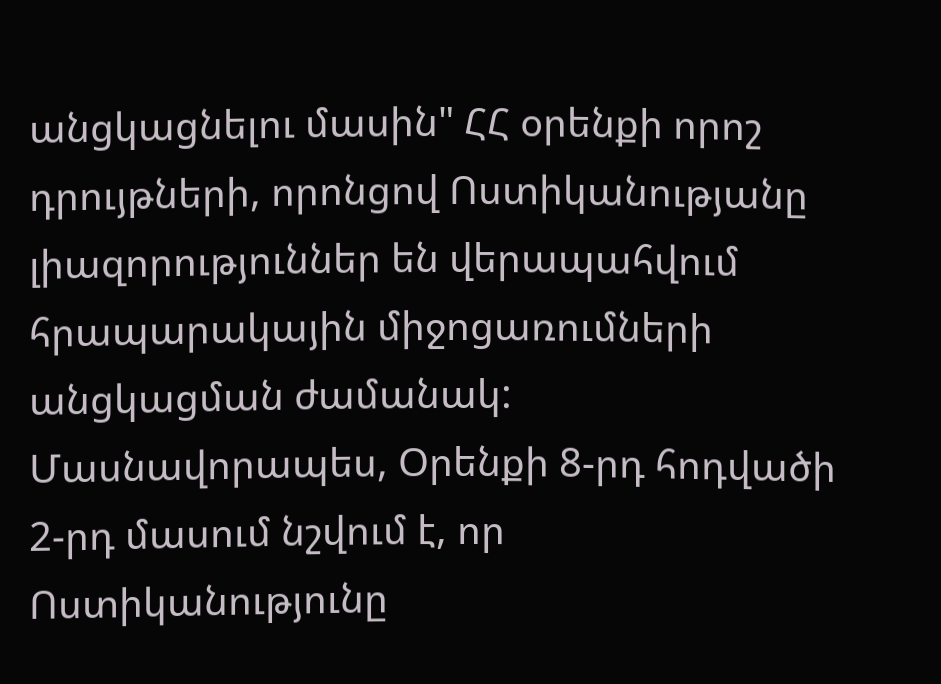անցկացնելու մասին" ՀՀ օրենքի որոշ դրույթների, որոնցով Ոստիկանությանը լիազորություններ են վերապահվում հրապարակային միջոցառումների անցկացման ժամանակ: Մասնավորապես, Օրենքի 8-րդ հոդվածի 2-րդ մասում նշվում է, որ Ոստիկանությունը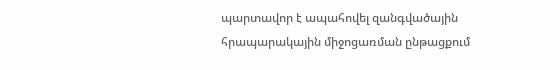պարտավոր է ապահովել զանգվածային հրապարակային միջոցառման ընթացքում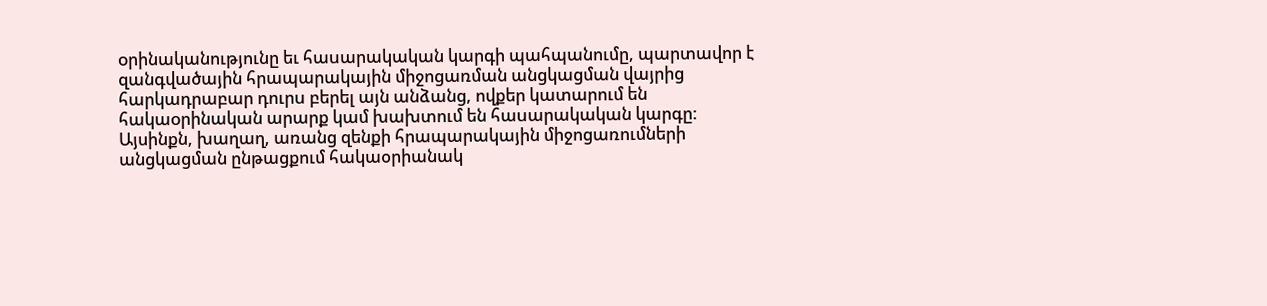oրինականությունը եւ հաuարակական կարգի պահպանումը, պարտավոր է զանգվածային հրապարակային միջոցառման անցկացման վայրից հարկադրաբար դուրu բերել այն անձանց, ովքեր կատարում են հակաoրինական արարք կամ խախտում են հաuարակական կարգը: Այսինքն, խաղաղ, առանց զենքի հրապարակային միջոցառումների անցկացման ընթացքում հակաօրիանակ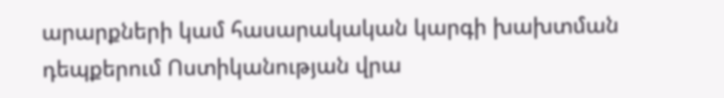արարքների կամ հասարակական կարգի խախտման դեպքերում Ոստիկանության վրա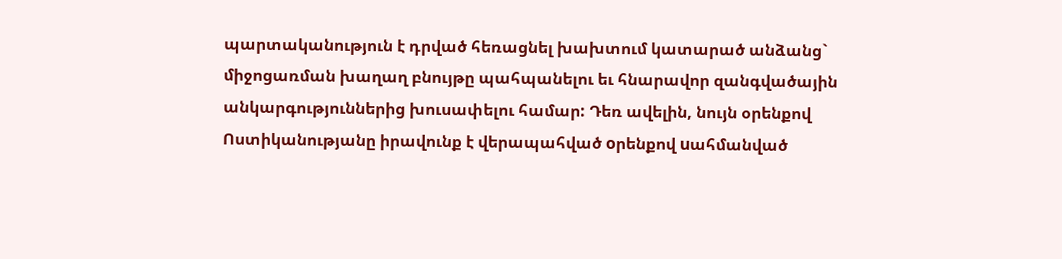պարտականություն է դրված հեռացնել խախտում կատարած անձանց` միջոցառման խաղաղ բնույթը պահպանելու եւ հնարավոր զանգվածային անկարգություններից խուսափելու համար: Դեռ ավելին, նույն օրենքով Ոստիկանությանը իրավունք է վերապահված oրենքով uահմանված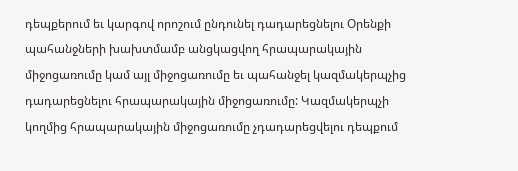դեպքերում եւ կարգով որոշում ընդունել դադարեցնելու Օրենքի պահանջների խախտմամբ անցկացվող հրապարակային միջոցառումը կամ այլ միջոցառումը եւ պահանջել կազմակերպչից դադարեցնելու հրապարակային միջոցառումը: Կազմակերպչի կողմից հրապարակային միջոցառումը չդադարեցվելու դեպքում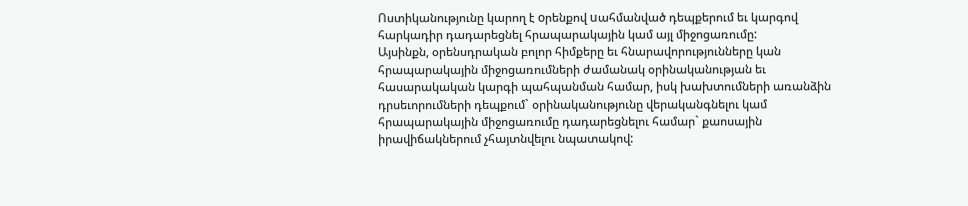Ոստիկանությունը կարող է oրենքով uահմանված դեպքերում եւ կարգով հարկադիր դադարեցնել հրապարակային կամ այլ միջոցառումը:
Այսինքն, օրենսդրական բոլոր հիմքերը եւ հնարավորությունները կան հրապարակային միջոցառումների ժամանակ օրինականության եւ հասարակական կարգի պահպանման համար, իսկ խախտումների առանձին դրսեւորումների դեպքում` օրինականությունը վերականգնելու կամ հրապարակային միջոցառումը դադարեցնելու համար` քաոսային իրավիճակներում չհայտնվելու նպատակով: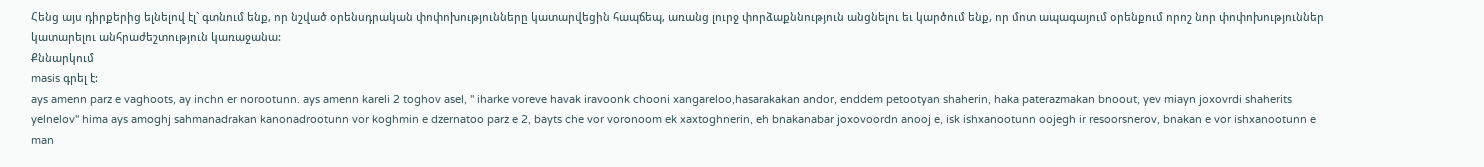Հենց այս դիրքերից ելնելով էլ` գտնում ենք, որ նշված օրենսդրական փոփոխությունները կատարվեցին հապճեպ, առանց լուրջ փորձաքննություն անցնելու եւ կարծում ենք, որ մոտ ապագայում օրենքում որոշ նոր փոփոխություններ կատարելու անհրաժեշտություն կառաջանա:
Քննարկում
masis գրել է:
ays amenn parz e vaghoots, ay inchn er norootunn. ays amenn kareli 2 toghov asel, '' iharke voreve havak iravoonk chooni xangareloo,hasarakakan andor, enddem petootyan shaherin, haka paterazmakan bnoout, yev miayn joxovrdi shaherits yelnelov'' hima ays amoghj sahmanadrakan kanonadrootunn vor koghmin e dzernatoo parz e 2, bayts che vor voronoom ek xaxtoghnerin, eh bnakanabar joxovoordn anooj e, isk ishxanootunn oojegh ir resoorsnerov, bnakan e vor ishxanootunn e man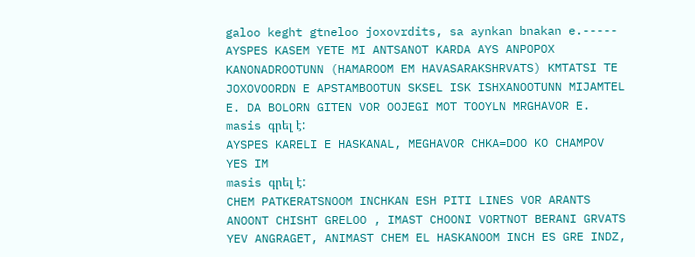galoo keght gtneloo joxovrdits, sa aynkan bnakan e.----- AYSPES KASEM YETE MI ANTSANOT KARDA AYS ANPOPOX KANONADROOTUNN (HAMAROOM EM HAVASARAKSHRVATS) KMTATSI TE JOXOVOORDN E APSTAMBOOTUN SKSEL ISK ISHXANOOTUNN MIJAMTEL E. DA BOLORN GITEN VOR OOJEGI MOT TOOYLN MRGHAVOR E.
masis գրել է:
AYSPES KARELI E HASKANAL, MEGHAVOR CHKA=DOO KO CHAMPOV YES IM
masis գրել է:
CHEM PATKERATSNOOM INCHKAN ESH PITI LINES VOR ARANTS ANOONT CHISHT GRELOO , IMAST CHOONI VORTNOT BERANI GRVATS YEV ANGRAGET, ANIMAST CHEM EL HASKANOOM INCH ES GRE INDZ,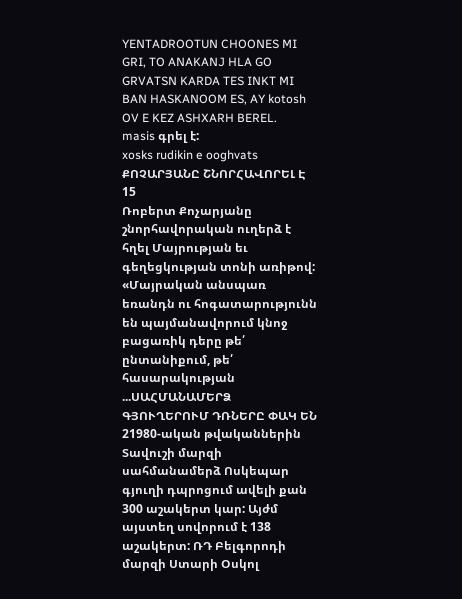YENTADROOTUN CHOONES MI GRI, TO ANAKANJ HLA GO GRVATSN KARDA TES INKT MI BAN HASKANOOM ES, AY kotosh OV E KEZ ASHXARH BEREL.
masis գրել է:
xosks rudikin e ooghvats
ՔՈՉԱՐՅԱՆԸ ՇՆՈՐՀԱՎՈՐԵԼ Է
15
Ռոբերտ Քոչարյանը շնորհավորական ուղերձ է հղել Մայրության եւ գեղեցկության տոնի առիթով: «Մայրական անսպառ եռանդն ու հոգատարությունն են պայմանավորում կնոջ բացառիկ դերը թե՛ ընտանիքում, թե՛ հասարակության ...ՍԱՀՄԱՆԱՄԵՐՁ ԳՅՈՒՂԵՐՈՒՄ ԴՌՆԵՐԸ ՓԱԿ ԵՆ
21980-ական թվականներին Տավուշի մարզի սահմանամերձ Ոսկեպար գյուղի դպրոցում ավելի քան 300 աշակերտ կար: Այժմ այստեղ սովորում է 138 աշակերտ: ՌԴ Բելգորոդի մարզի Ստարի Օսկոլ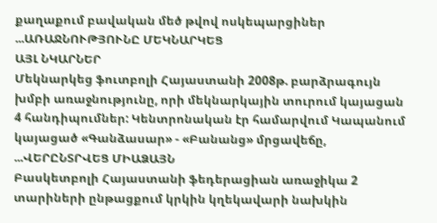քաղաքում բավական մեծ թվով ոսկեպարցիներ ...ԱՌԱՋՆՈՒԹՅՈՒՆԸ ՄԵԿՆԱՐԿԵՑ
ԱՅԼ ՆԿԱՐՆԵՐ
Մեկնարկեց ֆուտբոլի Հայաստանի 2008թ. բարձրագույն խմբի առաջնությունը, որի մեկնարկային տուրում կայացան 4 հանդիպումներ: Կենտրոնական էր համարվում Կապանում կայացած «Գանձասար» - «Բանանց» մրցավեճը, ...ՎԵՐԸՆՏՐՎԵՑ ՄԻԱՁԱՅՆ
Բասկետբոլի Հայաստանի ֆեդերացիան առաջիկա 2 տարիների ընթացքում կրկին կղեկավարի նախկին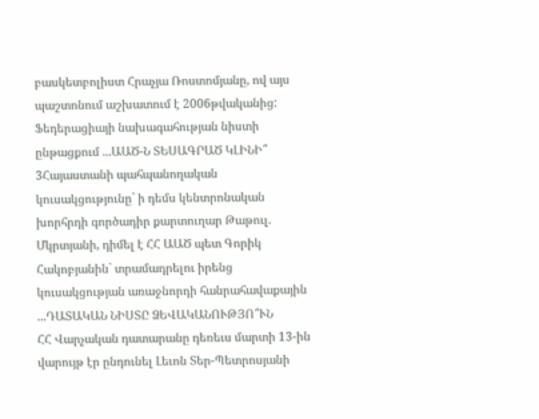բասկետբոլիստ Հրաչյա Ռոստոմյանը, ով այս պաշտոնում աշխատում է 2006թվականից:
Ֆեդերացիայի նախագահության նիստի ընթացքում ...ԱԱԾ-Ն ՏԵՍԱԳՐԱԾ ԿԼԻՆԻ՞
3Հայաստանի պահպանողական կուսակցությունը` ի դեմս կենտրոնական խորհրդի գործադիր քարտուղար Թաթուլ. Մկրտյանի, դիմել է ՀՀ ԱԱԾ պետ Գորիկ Հակոբյանին` տրամադրելու իրենց կուսակցության առաջնորդի հանրահավաքային ...ԴԱՏԱԿԱՆ ՆԻՍՏԸ ՁԵՎԱԿԱՆՈՒԹՅՈ՞ՒՆ
ՀՀ Վարչական դատարանը դեռեւս մարտի 13-ին վարույթ էր ընդունել Լեւոն Տեր-Պետրոսյանի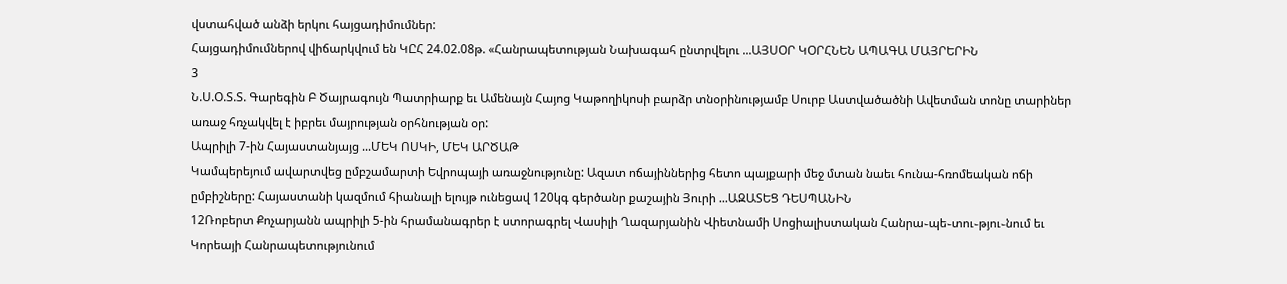վստահված անձի երկու հայցադիմումներ:
Հայցադիմումներով վիճարկվում են ԿԸՀ 24.02.08թ. «Հանրապետության Նախագահ ընտրվելու ...ԱՅՍՕՐ ԿՕՐՀՆԵՆ ԱՊԱԳԱ ՄԱՅՐԵՐԻՆ
3
Ն.Ս.Օ.Տ.Տ. Գարեգին Բ Ծայրագույն Պատրիարք եւ Ամենայն Հայոց Կաթողիկոսի բարձր տնօրինությամբ Սուրբ Աստվածածնի Ավետման տոնը տարիներ առաջ հռչակվել է իբրեւ մայրության օրհնության օր:
Ապրիլի 7-ին Հայաստանյայց ...ՄԵԿ ՈՍԿԻ, ՄԵԿ ԱՐԾԱԹ
Կամպերեյում ավարտվեց ըմբշամարտի Եվրոպայի առաջնությունը: Ազատ ոճայիններից հետո պայքարի մեջ մտան նաեւ հունա-հռոմեական ոճի ըմբիշները: Հայաստանի կազմում հիանալի ելույթ ունեցավ 120կգ գերծանր քաշային Յուրի ...ԱԶԱՏԵՑ ԴԵՍՊԱՆԻՆ
12Ռոբերտ Քոչարյանն ապրիլի 5-ին հրամանագրեր է ստորագրել Վասիլի Ղազարյանին Վիետնամի Սոցիալիստական Հանրա֊պե֊տու֊թյու֊նում եւ Կորեայի Հանրապետությունում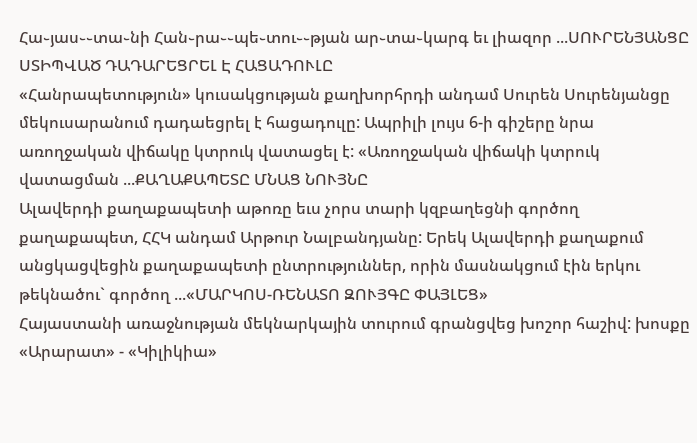Հա֊յաս֊֊տա֊նի Հան֊րա֊֊պե֊տու֊֊թյան ար֊տա֊կարգ եւ լիազոր ...ՍՈՒՐԵՆՅԱՆՑԸ ՍՏԻՊՎԱԾ ԴԱԴԱՐԵՑՐԵԼ Է ՀԱՑԱԴՈՒԼԸ
«Հանրապետություն» կուսակցության քաղխորհրդի անդամ Սուրեն Սուրենյանցը մեկուսարանում դադաեցրել է հացադուլը: Ապրիլի լույս 6-ի գիշերը նրա առողջական վիճակը կտրուկ վատացել է: «Առողջական վիճակի կտրուկ վատացման ...ՔԱՂԱՔԱՊԵՏԸ ՄՆԱՑ ՆՈՒՅՆԸ
Ալավերդի քաղաքապետի աթոռը եւս չորս տարի կզբաղեցնի գործող քաղաքապետ, ՀՀԿ անդամ Արթուր Նալբանդյանը: Երեկ Ալավերդի քաղաքում անցկացվեցին քաղաքապետի ընտրություններ, որին մասնակցում էին երկու թեկնածու` գործող ...«ՄԱՐԿՈՍ-ՌԵՆԱՏՈ ԶՈՒՅԳԸ ՓԱՅԼԵՑ»
Հայաստանի առաջնության մեկնարկային տուրում գրանցվեց խոշոր հաշիվ: խոսքը «Արարատ» - «Կիլիկիա»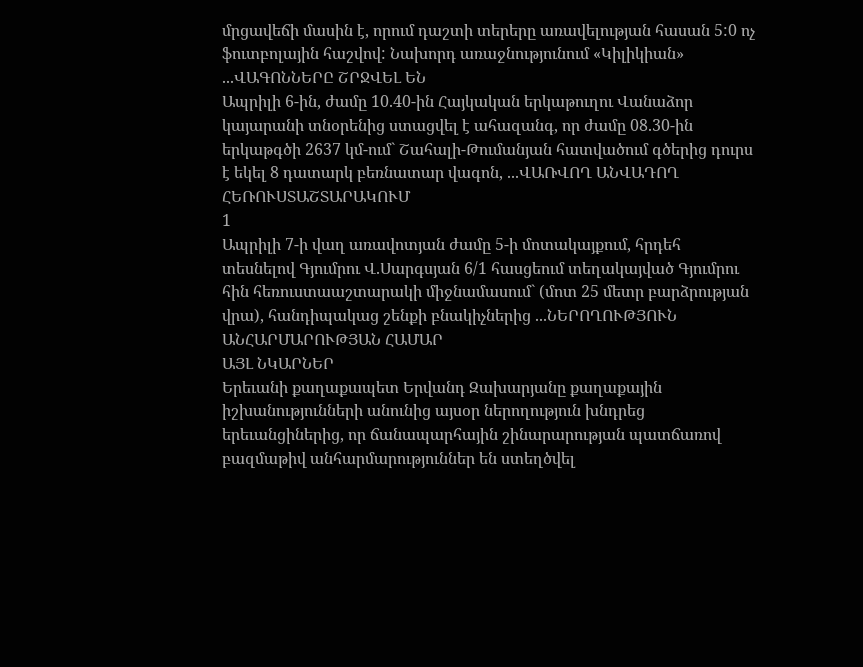մրցավեճի մասին է, որում դաշտի տերերը առավելության հասան 5:0 ոչ ֆուտբոլային հաշվով: Նախորդ առաջնությունում «Կիլիկիան» ...ՎԱԳՈՆՆԵՐԸ ՇՐՋՎԵԼ ԵՆ
Ապրիլի 6-ին, ժամը 10.40-ին Հայկական երկաթուղու Վանաձոր կայարանի տնօրենից ստացվել է ահազանգ, որ ժամը 08.30-ին երկաթգծի 2637 կմ-ում` Շահալի-Թումանյան հատվածում գծերից դուրս է եկել 8 դատարկ բեռնատար վագոն, ...ՎԱՌՎՈՂ ԱՆՎԱԴՈՂ ՀԵՌՈՒՍՏԱՇՏԱՐԱԿՈՒՄ
1
Ապրիլի 7-ի վաղ առավոտյան ժամը 5-ի մոտակայքում, հրդեհ տեսնելով Գյումրու Վ.Սարգսյան 6/1 հասցեում տեղակայված Գյումրու հին հեռուստաաշտարակի միջնամասում` (մոտ 25 մետր բարձրության վրա), հանդիպակաց շենքի բնակիչներից ...ՆԵՐՈՂՈՒԹՅՈՒՆ ԱՆՀԱՐՄԱՐՈՒԹՅԱՆ ՀԱՄԱՐ
ԱՅԼ ՆԿԱՐՆԵՐ
Երեւանի քաղաքապետ Երվանդ Զախարյանը քաղաքային իշխանությունների անունից այսօր ներողություն խնդրեց երեւանցիներից, որ ճանապարհային շինարարության պատճառով բազմաթիվ անհարմարություններ են ստեղծվել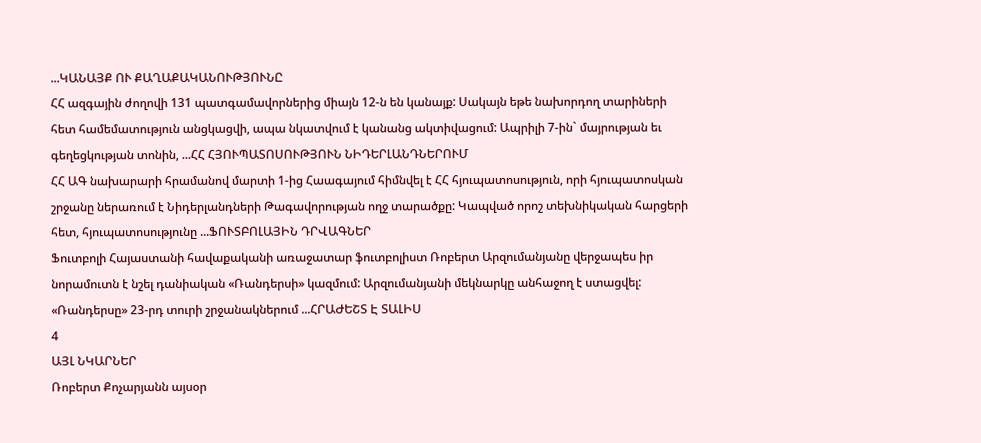...ԿԱՆԱՅՔ ՈՒ ՔԱՂԱՔԱԿԱՆՈՒԹՅՈՒՆԸ
ՀՀ ազգային ժողովի 131 պատգամավորներից միայն 12-ն են կանայք: Սակայն եթե նախորդող տարիների հետ համեմատություն անցկացվի, ապա նկատվում է կանանց ակտիվացում: Ապրիլի 7-ին` մայրության եւ գեղեցկության տոնին, ...ՀՀ ՀՅՈՒՊԱՏՈՍՈՒԹՅՈՒՆ ՆԻԴԵՐԼԱՆԴՆԵՐՈՒՄ
ՀՀ ԱԳ նախարարի հրամանով մարտի 1-ից Հաագայում հիմնվել է ՀՀ հյուպատոսություն, որի հյուպատոսկան շրջանը ներառում է Նիդերլանդների Թագավորության ողջ տարածքը: Կապված որոշ տեխնիկական հարցերի հետ, հյուպատոսությունը ...ՖՈՒՏԲՈԼԱՅԻՆ ԴՐՎԱԳՆԵՐ
Ֆուտբոլի Հայաստանի հավաքականի առաջատար ֆուտբոլիստ Ռոբերտ Արզումանյանը վերջապես իր նորամուտն է նշել դանիական «Ռանդերսի» կազմում: Արզումանյանի մեկնարկը անհաջող է ստացվել: «Ռանդերսը» 23-րդ տուրի շրջանակներում ...ՀՐԱԺԵՇՏ Է ՏԱԼԻՍ
4
ԱՅԼ ՆԿԱՐՆԵՐ
Ռոբերտ Քոչարյանն այսօր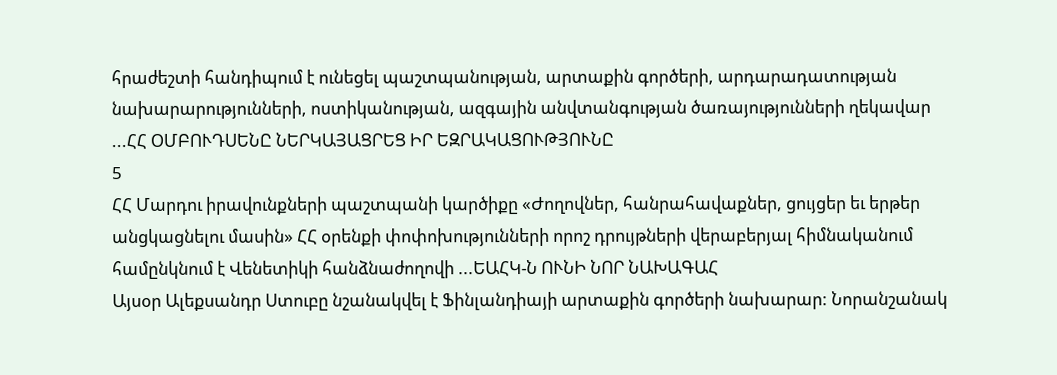հրաժեշտի հանդիպում է ունեցել պաշտպանության, արտաքին գործերի, արդարադատության նախարարությունների, ոստիկանության, ազգային անվտանգության ծառայությունների ղեկավար ...ՀՀ ՕՄԲՈՒԴՍԵՆԸ ՆԵՐԿԱՅԱՑՐԵՑ ԻՐ ԵԶՐԱԿԱՑՈՒԹՅՈՒՆԸ
5
ՀՀ Մարդու իրավունքների պաշտպանի կարծիքը «Ժողովներ, հանրահավաքներ, ցույցեր եւ երթեր անցկացնելու մասին» ՀՀ օրենքի փոփոխությունների որոշ դրույթների վերաբերյալ հիմնականում համընկնում է Վենետիկի հանձնաժողովի ...ԵԱՀԿ-Ն ՈՒՆԻ ՆՈՐ ՆԱԽԱԳԱՀ
Այսօր Ալեքսանդր Ստուբը նշանակվել է Ֆինլանդիայի արտաքին գործերի նախարար: Նորանշանակ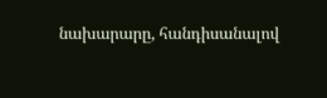նախարարը, հանդիսանալով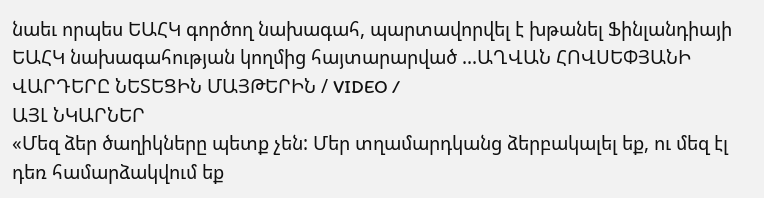նաեւ որպես ԵԱՀԿ գործող նախագահ, պարտավորվել է խթանել Ֆինլանդիայի ԵԱՀԿ նախագահության կողմից հայտարարված ...ԱՂՎԱՆ ՀՈՎՍԵՓՅԱՆԻ ՎԱՐԴԵՐԸ ՆԵՏԵՑԻՆ ՄԱՅԹԵՐԻՆ / VIDEO /
ԱՅԼ ՆԿԱՐՆԵՐ
«Մեզ ձեր ծաղիկները պետք չեն: Մեր տղամարդկանց ձերբակալել եք, ու մեզ էլ դեռ համարձակվում եք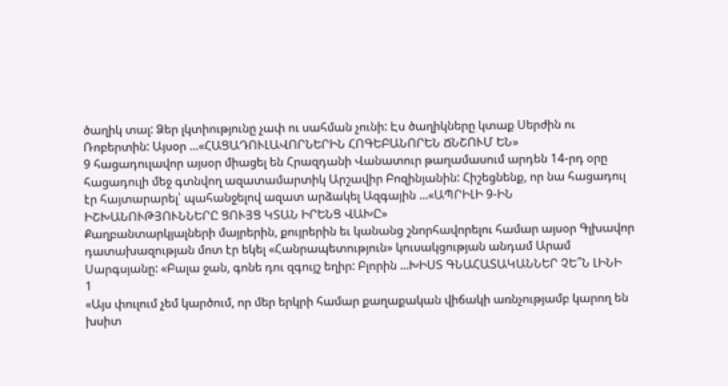ծաղիկ տալ: Ձեր լկտիությունը չափ ու սահման չունի: Էս ծաղիկները կտաք Սերժին ու Ռոբերտին: Այսօր ...«ՀԱՑԱԴՈՒԼԱՎՈՐՆԵՐԻՆ ՀՈԳԵԲԱՆՈՐԵՆ ՃՆՇՈՒՄ ԵՆ»
9 հացադուլավոր այսօր միացել են Հրազդանի Վանատուր թաղամասում արդեն 14-րդ օրը հացադուլի մեջ գտնվող ազատամարտիկ Արշավիր Բոզինյանին: Հիշեցնենք, որ նա հացադուլ էր հայտարարել՝ պահանջելով ազատ արձակել Ազգային ...«ԱՊՐԻԼԻ 9-ԻՆ ԻՇԽԱՆՈՒԹՅՈՒՆՆԵՐԸ ՑՈՒՅՑ ԿՏԱՆ ԻՐԵՆՑ ՎԱԽԸ»
Քաղբանտարկյալների մայրերին, քույրերին եւ կանանց շնորհավորելու համար այսօր Գլխավոր դատախազության մոտ էր եկել «Հանրապետություն» կուսակցության անդամ Արամ Սարգսյանը: «Բալա ջան, գոնե դու զգույշ եղիր: Բլորին ...ԽԻՍՏ ԳՆԱՀԱՏԱԿԱՆՆԵՐ ՉԵ՞Ն ԼԻՆԻ
1
«Այս փուլում չեմ կարծում, որ մեր երկրի համար քաղաքական վիճակի առնչությամբ կարող են խսիտ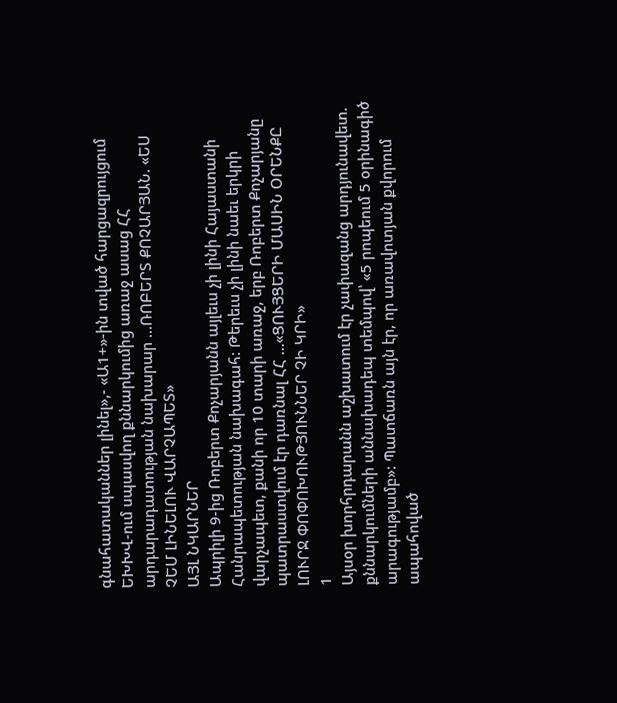գնահատականներ լինել»,- «Ա1+»-ին տված հարցազրույցում ԵԽԽՎ-ում սպասվող քննարկումից առաջ ասաց ՀՀ արդարադատության նախարար ...ՌՈԲԵՐՏ ՔՈՉԱՐՅԱՆ. «ԵՍ ՉԵՄ ԼԻՆԵԼՈՒ ՎԱՐՉԱՊԵՏ»
ԱՅԼ ՆԿԱՐՆԵՐ
Ապրիլի 9-ից Ռոբերտ Քոչարյանն այլեւս չի լինի Հայաստանի Հանրապետության նախագահ: Թերեւս չի լինի նաեւ երկրի վարչապետ, քանի որ 10 տարի առաջ, երբ Ռոբերտ Քոչարյանը պատրաստվում էր դառնալ ՀՀ ...«ՑՈՒՅՑԵՐԻ ՄԱՍԻՆ ՕՐԵՆՔԸ ԼՈՒՐՋ ՓՈՓՈԽՈՒԹՅՈՒՆՆԵՐ ՉԻ ԿՐԻ»
1
Այսօր խորհրդարանն աշխատում էր չափազանց արդյունավետ. քննարկումների աննախադեպ տեմպով՝ «5 րոպեում 5 օրինագիծ արագությամբ»: Պատճառն այն էր, որ առավոտյան քվորում ապահոված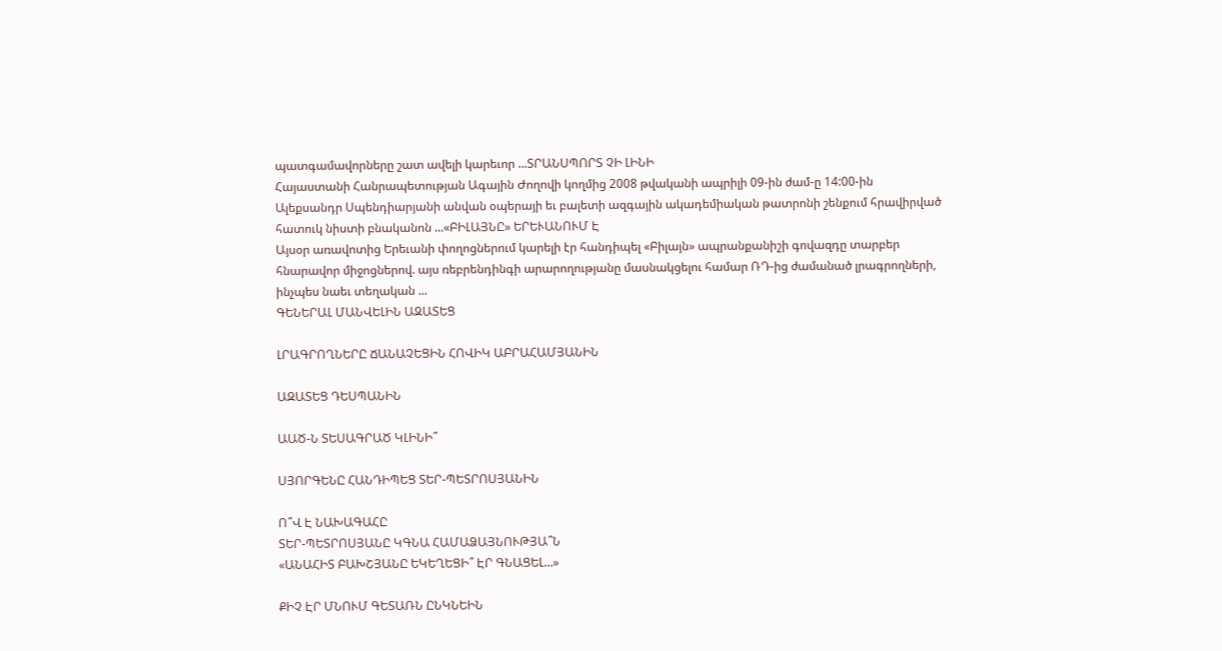պատգամավորները շատ ավելի կարեւոր ...ՏՐԱՆՍՊՈՐՏ ՉԻ ԼԻՆԻ
Հայաստանի Հանրապետության Ագային Ժողովի կողմից 2008 թվականի ապրիլի 09-ին ժամ-ը 14:00-ին Ալեքսանդր Սպենդիարյանի անվան օպերայի եւ բալետի ազգային ակադեմիական թատրոնի շենքում հրավիրված հատուկ նիստի բնականոն ...«ԲԻԼԱՅՆԸ» ԵՐԵՒԱՆՈՒՄ Է
Այսօր առավոտից Երեւանի փողոցներում կարելի էր հանդիպել «Բիլայն» ապրանքանիշի գովազդը տարբեր հնարավոր միջոցներով. այս ռեբրենդինգի արարողությանը մասնակցելու համար ՌԴ-ից ժամանած լրագրողների, ինչպես նաեւ տեղական ...
ԳԵՆԵՐԱԼ ՄԱՆՎԵԼԻՆ ԱԶԱՏԵՑ

ԼՐԱԳՐՈՂՆԵՐԸ ՃԱՆԱՉԵՑԻՆ ՀՈՎԻԿ ԱԲՐԱՀԱՄՅԱՆԻՆ

ԱԶԱՏԵՑ ԴԵՍՊԱՆԻՆ

ԱԱԾ-Ն ՏԵՍԱԳՐԱԾ ԿԼԻՆԻ՞

ՍՅՈՐԳԵՆԸ ՀԱՆԴԻՊԵՑ ՏԵՐ-ՊԵՏՐՈՍՅԱՆԻՆ

Ո՞Վ Է ՆԱԽԱԳԱՀԸ
ՏԵՐ-ՊԵՏՐՈՍՅԱՆԸ ԿԳՆԱ ՀԱՄԱՁԱՅՆՈՒԹՅԱ՞Ն
«ԱՆԱՀԻՏ ԲԱԽՇՅԱՆԸ ԵԿԵՂԵՑԻ՞ ԷՐ ԳՆԱՑԵԼ…»

ՔԻՉ ԷՐ ՄՆՈՒՄ ԳԵՏԱՌՆ ԸՆԿՆԵԻՆ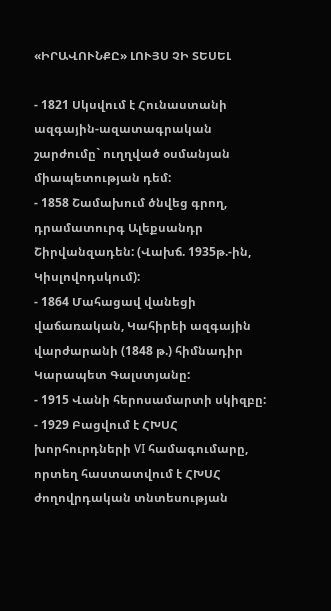«ԻՐԱՎՈՒՆՔԸ» ԼՈՒՅՍ ՉԻ ՏԵՍԵԼ

- 1821 Սկսվում է Հունաստանի ազգային-ազատագրական շարժումը` ուղղված օսմանյան միապետության դեմ:
- 1858 Շամախում ծնվեց գրող, դրամատուրգ Ալեքսանդր Շիրվանզադեն: (Վախճ. 1935թ.-ին, Կիսլովոդսկում):
- 1864 Մահացավ վանեցի վաճառական, Կահիրեի ազգային վարժարանի (1848 թ.) հիմնադիր Կարապետ Գալստյանը:
- 1915 Վանի հերոսամարտի սկիզբը:
- 1929 Բացվում է ՀԽՍՀ խորհուրդների VI համագումարը, որտեղ հաստատվում է ՀԽՍՀ ժողովրդական տնտեսության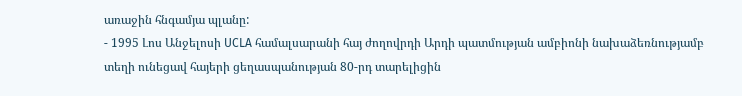առաջին հնգամյա պլանը:
- 1995 Լոս Անջելոսի UCLA համալսարանի հայ ժողովրդի Արդի պատմության ամբիոնի նախաձեռնությամբ տեղի ունեցավ հայերի ցեղասպանության 80-րդ տարելիցին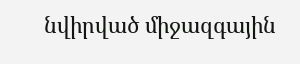նվիրված միջազգային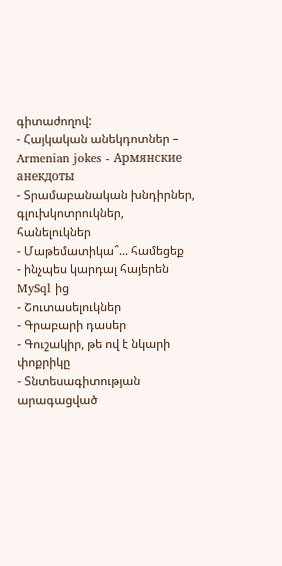գիտաժողով:
- Հայկական անեկդոտներ – Armenian jokes - Армянские анекдоты
- Տրամաբանական խնդիրներ, գլուխկոտրուկներ, հանելուկներ
- Մաթեմատիկա՞... համեցեք
- ինչպես կարդալ հայերեն MySql ից
- Շուտասելուկներ
- Գրաբարի դասեր
- Գուշակիր, թե ով է նկարի փոքրիկը
- Տնտեսագիտության արագացված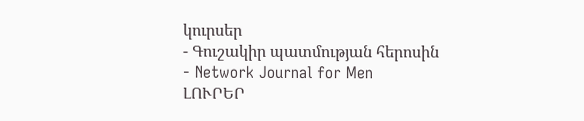կուրսեր
- Գուշակիր պատմության հերոսին
- Network Journal for Men
ԼՈՒՐԵՐ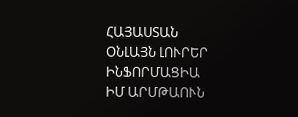ՀԱՅԱՍՏԱՆ
ՕՆԼԱՅՆ ԼՈՒՐԵՐ
ԻՆՖՈՐՄԱՑԻԱ
ԻՄ ԱՐՄԹԱՈՒՆ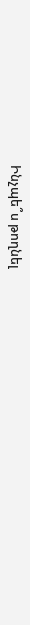Ինչպե՞ս թողնել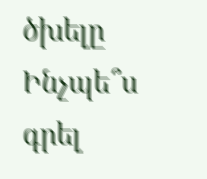ծխելը
Ինչպե՞ս գրել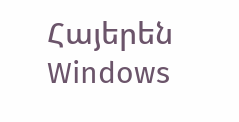Հայերեն Windows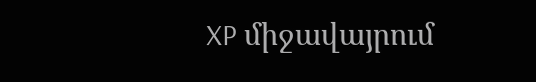XP միջավայրում